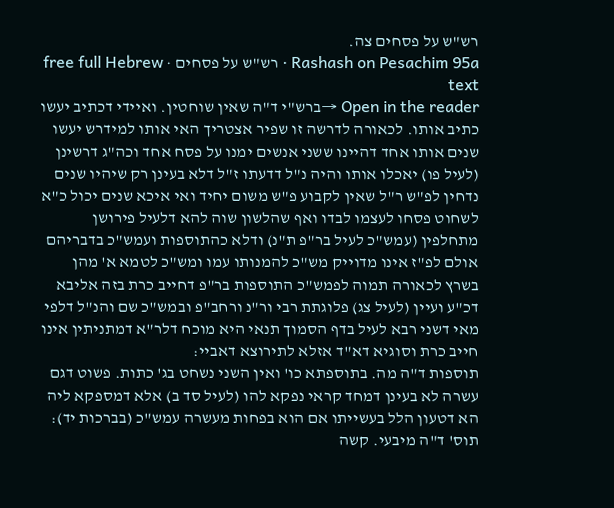רש"ש על פסחים צה.
Rashash on Pesachim 95a · רש"ש על פסחים · free full Hebrew text
Open in the reader →ברש"י ד"ה שאין שוחטין. ואיידי דכתיב יעשו כתיב אותו. לכאורה לדרשה זו שפיר אצטריך האי אותו למידרש יעשו שנים אותו אחד דהיינו ששני אנשים ימנו על פסח אחד וכה"ג דרשינן (לעיל פו) יאכלו אותו והיה נ"ל דדעתו ז"ל דלא בעינן רק שיהיו שנים נדחין לפ"ש ר"ל שאין לקבוע פ"ש משום יחיד ואי איכא שנים יכול כ"א לשחוט פסחו לעצמו לבדו ואף שהלשון שוה להא דלעיל פירושן מתחלפין (עמש"כ לעיל בר"פ ת"נ) ודלא כהתוספות ועמש"כ בדבריהם אולם לפ"ז אינו מדוייק מש"כ להמנותו עמו ומש"כ לטמא א' מהן בשרץ לכאורה תמוה לפמש"כ התוספות בר"פ דחייב כרת בזה אליבא דכ"ע ועיין (לעיל צג) פלוגתת רבי ור"נ ורחב"פ ובמש"כ שם והנ"ל דלפי מאי דשני רבא לעיל בדף הסמוך תנאי היא מוכח דלר"א דמתניתין אינו חייב כרת וסוגיא דא"ד אזלא לתירוצא דאביי:
תוספות ד"ה מה. בתוספתא כו' ואין השני נשחט בג' כתות. פשוט דגם עשרה לא בעינן דמחד קראי נפקא להו (לעיל סד ב) אלא דמספקא ליה הא דטעון הלל בעשייתו אם הוא בפחות מעשרה עמש"כ (בברכות יד):
תוס' ד"ה מיבעי. קשה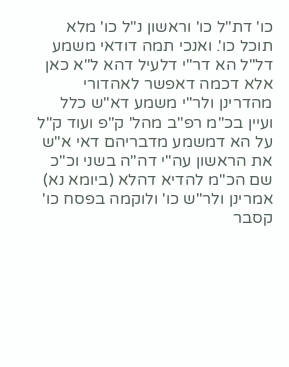כו' דת"ל כו' וראשון נ"ל כו' מלא תוכל כו'. ואנכי תמה דודאי משמע דל"ל הא דר"י דלעיל דהא ל"א כאן אלא דכמה דאפשר לאהדורי מהדרינן ולר"י משמע דא"ש כלל ועיין בכ"מ רפ"ב מהל' ק"פ ועוד ק"ל על הא דמשמע מדבריהם דאי א"ש את הראשון עה"י דה"ה בשני וכ"כ שם הכ"מ להדיא דהלא (ביומא נא) אמרינן ולר"ש כו' ולוקמה בפסח כו' קסבר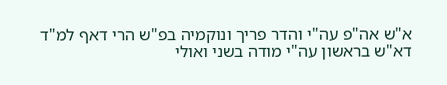א"ש אה"פ עה"י והדר פריך ונוקמיה בפ"ש הרי דאף למ"ד דא"ש בראשון עה"י מודה בשני ואולי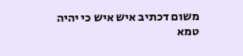משום דכתיב איש איש כי יהיה טמא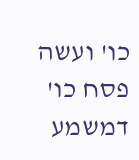כו' ועשה פסח כו' דמשמע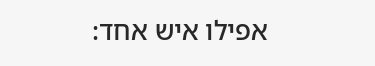אפילו איש אחד: